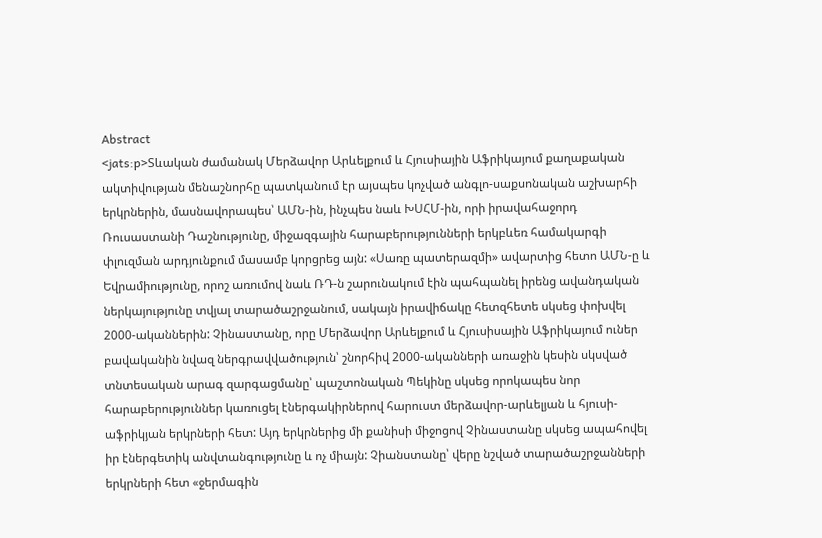Abstract
<jats:p>Տևական ժամանակ Մերձավոր Արևելքում և Հյուսիային Աֆրիկայում քաղաքական ակտիվության մենաշնորհը պատկանում էր այսպես կոչված անգլո-սաքսոնական աշխարհի երկրներին, մասնավորապես՝ ԱՄՆ-ին, ինչպես նաև ԽՍՀՄ-ին, որի իրավահաջորդ Ռուսաստանի Դաշնությունը, միջազգային հարաբերությունների երկբևեռ համակարգի փլուզման արդյունքում մասամբ կորցրեց այն: «Սառը պատերազմի» ավարտից հետո ԱՄՆ-ը և Եվրամիությունը, որոշ առումով նաև ՌԴ-ն շարունակում էին պահպանել իրենց ավանդական ներկայությունը տվյալ տարածաշրջանում, սակայն իրավիճակը հետզհետե սկսեց փոխվել 2000-ականներին: Չինաստանը, որը Մերձավոր Արևելքում և Հյուսիսային Աֆրիկայում ուներ բավականին նվազ ներգրավվածություն՝ շնորհիվ 2000-ականների առաջին կեսին սկսված տնտեսական արագ զարգացմանը՝ պաշտոնական Պեկինը սկսեց որոկապես նոր հարաբերություններ կառուցել էներգակիրներով հարուստ մերձավոր-արևելյան և հյուսի-աֆրիկյան երկրների հետ: Այդ երկրներից մի քանիսի միջոցով Չինաստանը սկսեց ապահովել իր էներգետիկ անվտանգությունը և ոչ միայն: Չիանստանը՝ վերը նշված տարածաշրջանների երկրների հետ «ջերմագին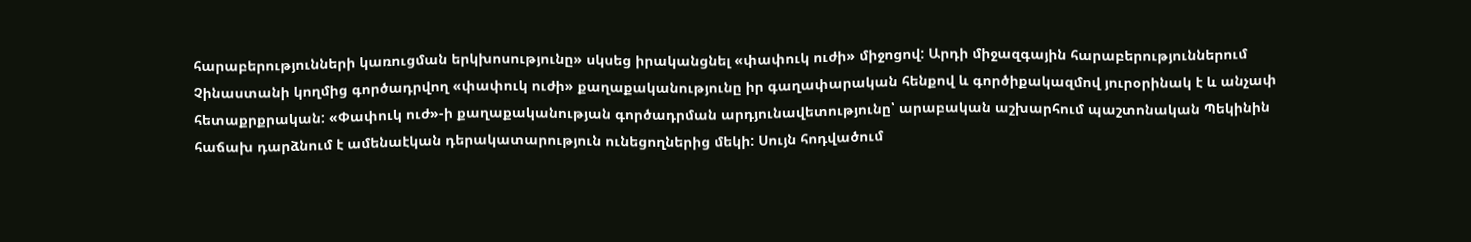հարաբերությունների կառուցման երկխոսությունը» սկսեց իրականցնել «փափուկ ուժի» միջոցով: Արդի միջազգային հարաբերություններում Չինաստանի կողմից գործադրվող «փափուկ ուժի» քաղաքականությունը իր գաղափարական հենքով և գործիքակազմով յուրօրինակ է և անչափ հետաքրքրական: «Փափուկ ուժ»-ի քաղաքականության գործադրման արդյունավետությունը՝ արաբական աշխարհում պաշտոնական Պեկինին հաճախ դարձնում է ամենաէկան դերակատարություն ունեցողներից մեկի: Սույն հոդվածում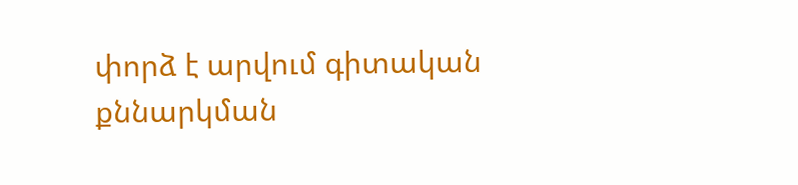փորձ է արվում գիտական քննարկման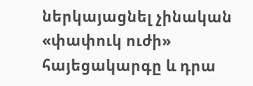ներկայացնել չինական «փափուկ ուժի» հայեցակարգը և դրա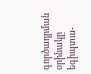գործադրման օրինակը եգիպտա-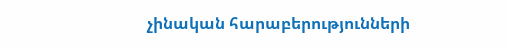չինական հարաբերությունների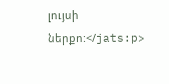լույսի ներքո:</jats:p>